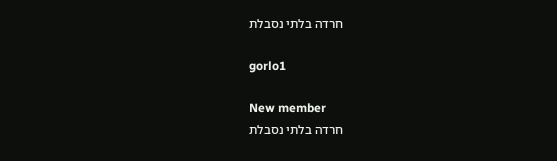חרדה בלתי נסבלת

gorlo1

New member
חרדה בלתי נסבלת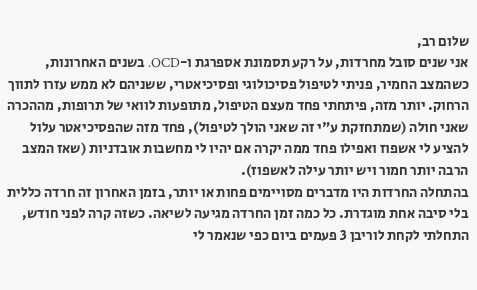שלום רב,
אני שנים סובל מחרדות, על רקע תסמונת אספרגת ו-OCD. בשנים האחרונות, כשהמצב החמיר, פניתי לטיפול פסיכולוגי ופסיכיאטרי, ששניהם לא ממש עזרו לתווך הרחוק. יותר מזה, פיתחתי פחד מעצם הטיפול, מתופעות לוואי של תרופות, מההכרה שאני חולה (שמתחזקת ע"י זה שאני הולך לטיפול), פחד מזה שהפסיכיאטר עלול להציע לי אשפוז ואפילו פחד ממה יקרה אם יהיו לי מחשבות אובדניות (שאז המצב הרבה יותר חמור ויש יותר עילה לאשפוז).
בהתחלה החרדות היו מדברים מסויימים פחות או יותר, בזמן האחרון זה חרדה כללית בלי סיבה אחת מוגדרת. כל כמה זמן החרדה מגיעה לשיאה. כשזה קרה לפני חודש, התחלתי לקחת לוריבן 3 פעמים ביום כפי שנאמר לי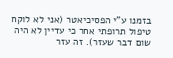בזמנו ע"י הפסיכיאטר (אני לא לוקח טיפול תרופתי אחר כי עדיין לא היה שום דבר שעזר). זה עזר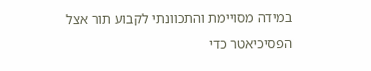במידה מסויימת והתכוונתי לקבוע תור אצל הפסיכיאטר כדי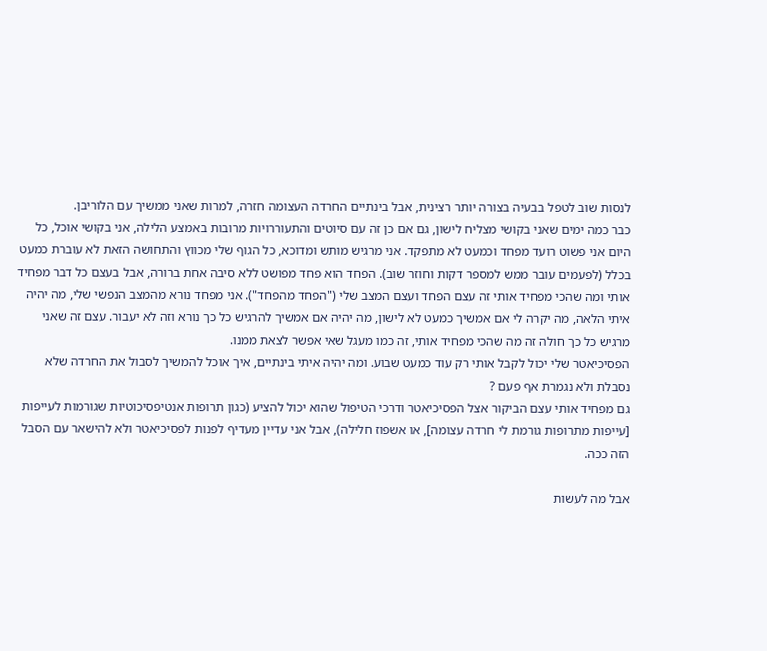לנסות שוב לטפל בבעיה בצורה יותר רצינית, אבל בינתיים החרדה העצומה חזרה, למרות שאני ממשיך עם הלוריבן.
כבר כמה ימים שאני בקושי מצליח לישון, גם אם כן זה עם סיוטים והתעוררויות מרובות באמצע הלילה, אני בקושי אוכל, כל היום אני פשוט רועד מפחד וכמעט לא מתפקד. אני מרגיש מותש ומדוכא, כל הגוף שלי מכווץ והתחושה הזאת לא עוברת כמעט בכלל (לפעמים עובר ממש למספר דקות וחוזר שוב). הפחד הוא פחד מפושט ללא סיבה אחת ברורה, אבל בעצם כל דבר מפחיד אותי ומה שהכי מפחיד אותי זה עצם הפחד ועצם המצב שלי ("הפחד מהפחד"). אני מפחד נורא מהמצב הנפשי שלי, מה יהיה איתי הלאה, מה יקרה לי אם אמשיך כמעט לא לישון, מה יהיה אם אמשיך להרגיש כל כך נורא וזה לא יעבור. עצם זה שאני מרגיש כל כך חולה זה מה שהכי מפחיד אותי, זה כמו מעגל שאי אפשר לצאת ממנו.
הפסיכיאטר שלי יכול לקבל אותי רק עוד כמעט שבוע. ומה יהיה איתי בינתיים, איך אוכל להמשיך לסבול את החרדה שלא נסבלת ולא נגמרת אף פעם ?
גם מפחיד אותי עצם הביקור אצל הפסיכיאטר ודרכי הטיפול שהוא יכול להציע (כגון תרופות אנטיפסיכוטיות שגורמות לעייפות [עייפות מתרופות גורמת לי חרדה עצומה], או אשפוז חלילה), אבל אני עדיין מעדיף לפנות לפסיכיאטר ולא להישאר עם הסבל הזה ככה.

אבל מה לעשות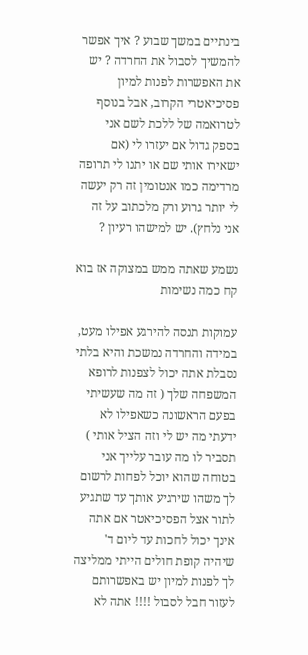בינתיים במשך שבוע ? איך אפשר להמשיך לסבול את החרדה ? יש את האפשרות לפנות למיון פסיכיאטרי הקרוב, אבל בנוסף לטרואמה של ללכת לשם אני בספק גדול אם יעזרו לי (אם ישאירו אותי שם או יתנו לי תרופה מרדימה כמו אנטומין זה רק יעשה לי יותר גרוע ורק מלכתוב על זה אני נלחץ). יש למישהו רעיון ?

נשמע שאתה ממש במצוקה אז בוא קח כמה נשימות

עמוקות תנסה להירגע אפילו מעט, במידה והחרדה נמשכת והיא בלתי נסבלת אתה יכול לצפנות לרופא המשפחה שלך ( זה מה שעשיתי בפעם הראשונה כשאפילו לא ידעתי מה יש לי וזה הציל אותי ) תסביר לו מה עובר עלייך אני בטוחה שהוא יוכל לפחות לרשום לך משהו שירגיע אותך עד שתגיע לתור אצל הפסיכיאטר אם אתה אינך יכול לחכות עד ליום ד' שיהיה קופת חולים הייתי ממליצה לך לפנות למיון יש באפשרותם לעזור חבל לסבול !!!! אתה לא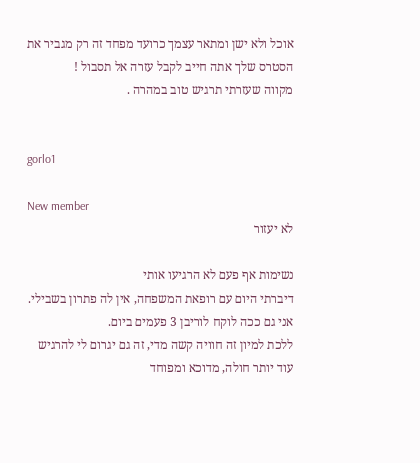אוכל ולא ישן ומתאר עצמך כרועד מפחד זה רק מגביר את הסטרס שלך אתה חייב לקבל עזרה אל תסבול !
מקווה שעזרתי תרגיש טוב במהרה .


gorlo1

New member
לא יעזור

נשימות אף פעם לא הרגיעו אותי
דיברתי היום עם רופאת המשפחה, אין לה פתרון בשבילי. אני גם ככה לוקח לוריבן 3 פעמים ביום.
ללכת למיון זה חוויה קשה מדי, זה גם יגרום לי להרגיש עוד יותר חולה, מדוכא ומפוחד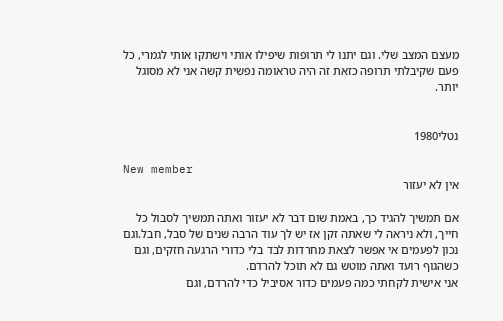מעצם המצב שלי. וגם יתנו לי תרופות שיפילו אותי וישתקו אותי לגמרי, כל פעם שקיבלתי תרופה כזאת זה היה טראומה נפשית קשה אני לא מסוגל יותר.


נטלי1980

New member
אין לא יעזור

אם תמשיך להגיד כך, באמת שום דבר לא יעזור ואתה תמשיך לסבול כל חייך, ולא ניראה לי שאתה זקן אז יש לך עוד הרבה שנים של סבל, חבל.וגם
נכון לפעמים אי אפשר לצאת מחרדות לבד בלי כדורי הרגעה חזקים, וגם כשהגוף רועד ואתה מוטש גם לא תוכל להרדם.
אני אישית לקחתי כמה פעמים כדור אסיביל כדי להרדם, וגם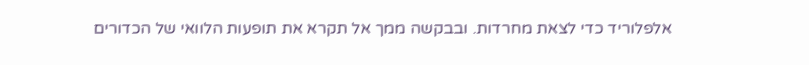אלפלוריד כדי לצאת מחרדות. ובבקשה ממך אל תקרא את תופעות הלוואי של הכדורים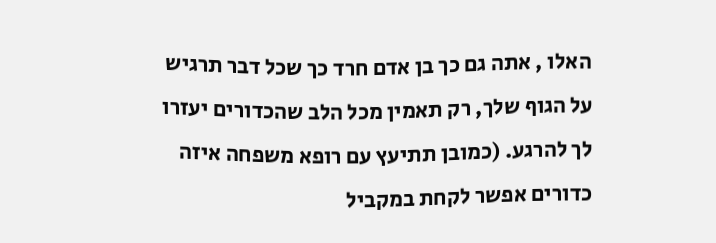האלו , אתה גם כך בן אדם חרד כך שכל דבר תרגיש על הגוף שלך, רק תאמין מכל הלב שהכדורים יעזרו לך להרגע. (כמובן תתיעץ עם רופא משפחה איזה כדורים אפשר לקחת במקביל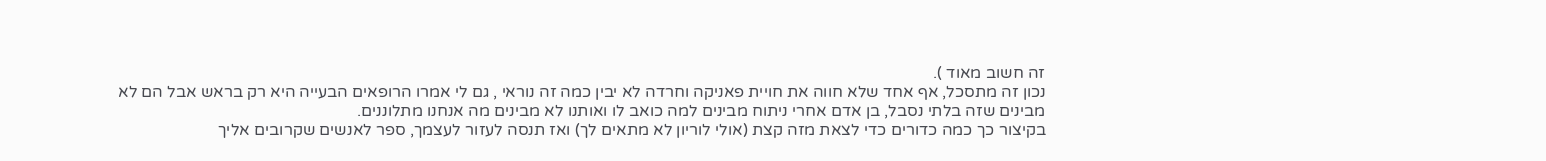זה חשוב מאוד ).
נכון זה מתסכל, אף אחד שלא חווה את חויית פאניקה וחרדה לא יבין כמה זה נוראי , גם לי אמרו הרופאים הבעייה היא רק בראש אבל הם לא מבינים שזה בלתי נסבל, בן אדם אחרי ניתוח מבינים למה כואב לו ואותנו לא מבינים מה אנחנו מתלוננים.
בקיצור כך כמה כדורים כדי לצאת מזה קצת (אולי לוריון לא מתאים לך) ואז תנסה לעזור לעצמך, ספר לאנשים שקרובים אליך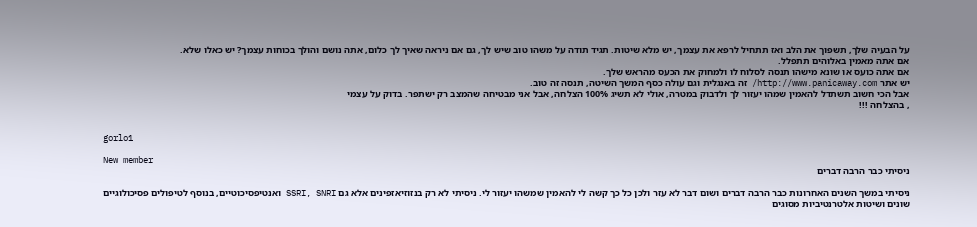על הבעיה שלך, תשפוך את הלב ואז תתחיל לרפא את עצמך, יש מלא שיטות. תגיד תודה על משהו טוב שיש לך, גם אם ניראה שאיך לך כלום, אתה נושם והולך בכוחות עצמך? יש כאלו שלא.
אם אתה מאמין באלוהים תתפלל.
אם אתה כועס או שונא מישהו תנסה לסלוח לו ולמחוק את הכעס מהראש שלך.
יש אתר http://www.panicaway.com/ זה באנגלית וגם עולה כסף המשך השיטה, תנסה זה טוב.
אבל הכי חשוב תשתדל להאמין שמהו יעזור לך ולדבוק במטרה, אולי לא תשיג 100% הצלחה, אבל אני מבטיחה שהמצב רק ישתפר. בדוק על עצמי
, בהצלחה !!!


gorlo1

New member
ניסיתי כבר הרבה דברים

ניסיתי במשך השנים האחרונות כבר הרבה דברים ושום דבר לא עזר ולכן כל כך קשה לי להאמין שמשהו יעזור לי. ניסיתי לא רק בנזוזיאזפינים אלא גם SSRI, SNRI ואנטיפסיכוטיים, בנוסף לטיפולים פסיכולוגיים שונים ושיטות אלטרנטיביות מסוגים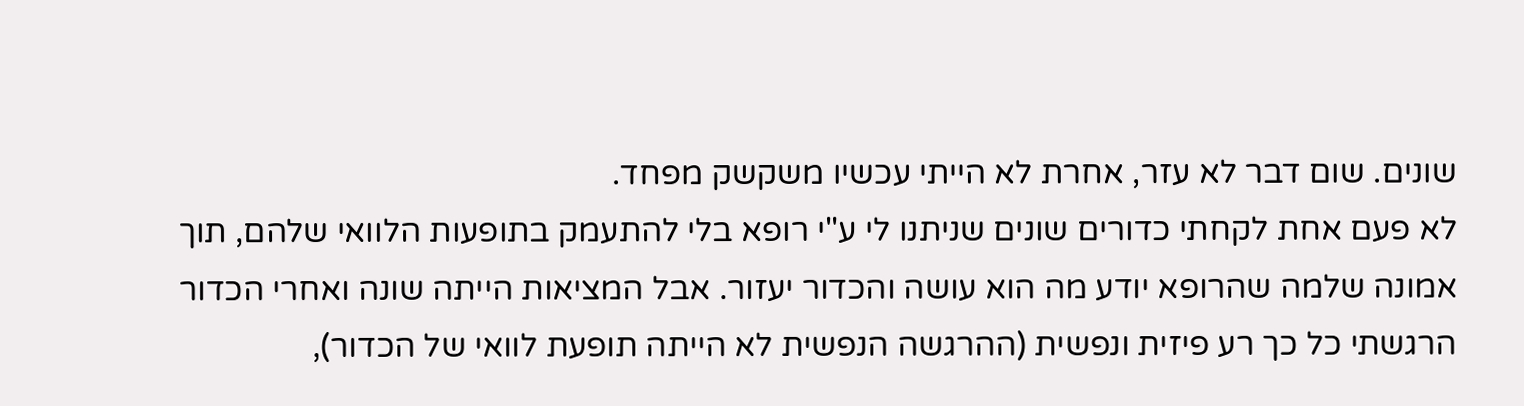שונים. שום דבר לא עזר, אחרת לא הייתי עכשיו משקשק מפחד.
לא פעם אחת לקחתי כדורים שונים שניתנו לי ע"י רופא בלי להתעמק בתופעות הלוואי שלהם, תוך אמונה שלמה שהרופא יודע מה הוא עושה והכדור יעזור. אבל המציאות הייתה שונה ואחרי הכדור הרגשתי כל כך רע פיזית ונפשית (ההרגשה הנפשית לא הייתה תופעת לוואי של הכדור),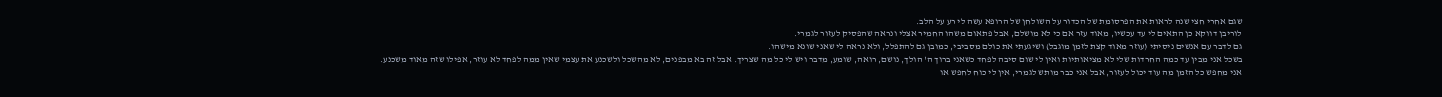שגם אחרי חצי שנה לראות את הפרסומת של הכדור על השולחן של הרופא עשה לי רע על הלב.
לוריבן דווקא כן התאים לי עד עכשיו, מאוד עזר אם כי לא מושלם, אבל פתאום משהו החמיר אצלי ונראה שהפסיק לעזור לגמרי.
גם לדבר עם אנשים ניסיתי (עוזר מאוד קצת לזמן מוגבל) ושיגעתי את כולם מסביבי, כמובן גם להתפלל, ולא נראה לי שאני שונא מישהו.
בשכל אני מבין עד כמה החרדות שלי לא מציאותיות ואין לי שום סיבה לפחד כשאני ברוך ה' הולך, נושם, רואה, שומע, מדבר ויש לי כל מה שצריך. אבל זה בא מבפנים, לא מהשכל ולשכנע את עצמי שאין ממה לפחד לא עוזר, אפילו שזה מאוד משכנע.
אני מחפש כל הזמן מה עוד יכול לעזור, אבל אני כבר מותש לגמרי, אין לי כוח לחפש או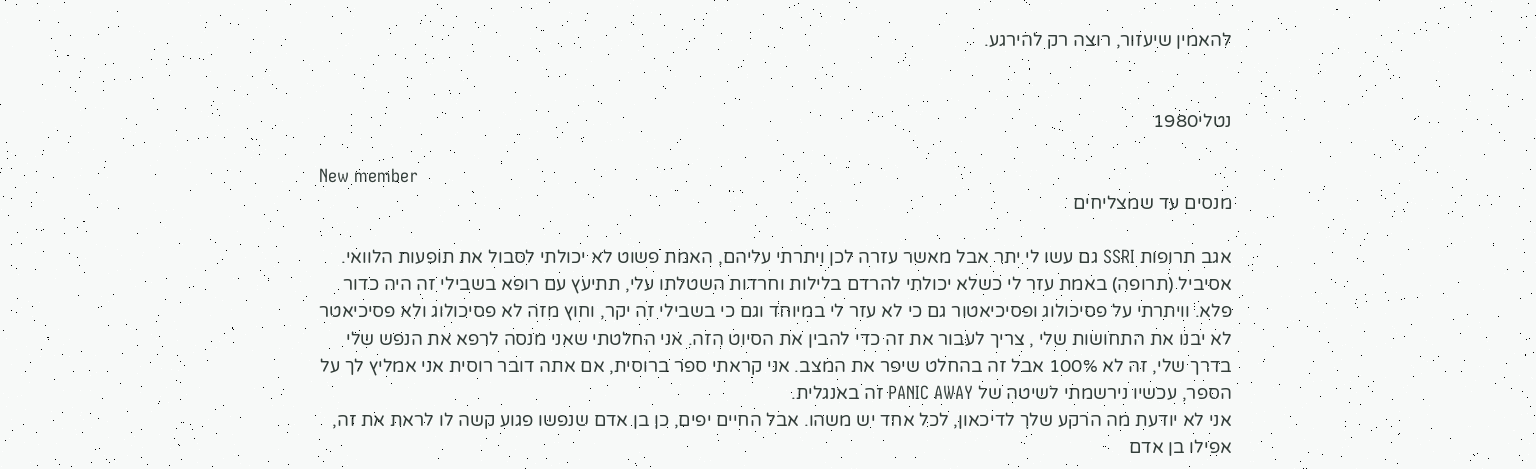להאמין שיעזור, רוצה רק להירגע.


נטלי1980

New member
מנסים עד שמצליחים

אגב תרופות SSRI גם עשו לי יתר אבל מאשר עזרה לכן ויתרתי עליהם, האמת פשוט לא יכולתי לסבול את תופעות הלוואי. אסיביל (תרופה) באמת עזר לי כשלא יכולתי להרדם בלילות וחרדות השטלתו עלי, תתיעץ עם רופא בשבילי זה היה כדור פלא. וויתרתי על פסיכולוג ופסיכיאטור גם כי לא עזר לי במיוחד וגם כי בשבילי זה יקר, וחוץ מזה לא פסיכולוג ולא פסיכיאטר לא יבנו את התחושות שלי , צריך לעבור את זה כדי להבין את הסיוט הזה. אני החלטתי שאני מנסה לרפא את הנפש שלי בדרך שלי, זה לא 100% אבל זה בהחלט שיפר את המצב. אני קראתי ספר ברוסית, אם אתה דובר רוסית אני אמליץ לך על הספר, עכשיו נירשמתי לשיטה של PANIC AWAY זה באנגלית.
אני לא יודעת מה הרקע שלך לדיכאון, לכל אחד יש משהו. אבל החיים יפים, כן בן אדם שנפשו פגוע קשה לו לראת את זה, אפילו בן אדם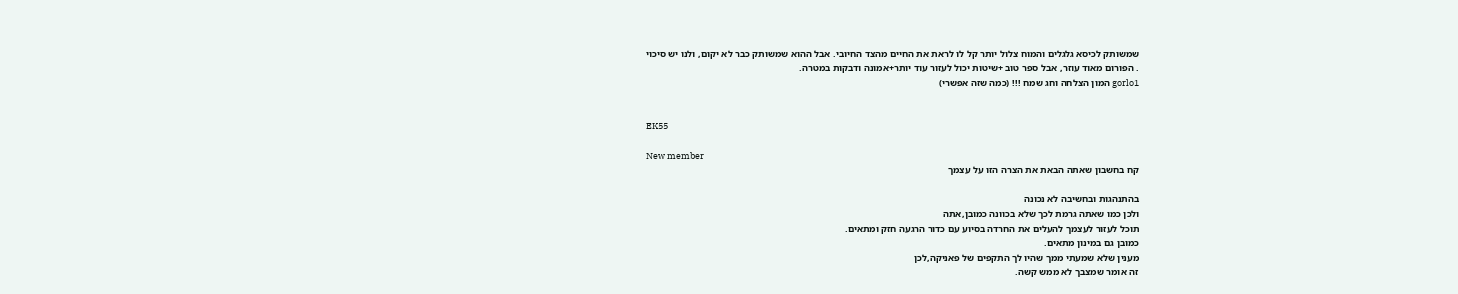שמשותק לכיסא גלגלים והמוח צלול יותר קל לו לראת את החיים מהצד החיובי. אבל ההוא שמשותק כבר לא יקום, ולנו יש סיכוי
. הפורום מאוד עוזר, אבל ספר טוב +שיטות יכול לעזור עוד יותר+אמונה ודבקות במטרה.
gorlo1 המון הצלחה וחג שמח !!! (כמה שזה אפשרי)


EK55

New member
קח בחשבון שאתה הבאת את הצרה הזו על עצמך

בהתנהגות ובחשיבה לא נכונה
ולכן כמו שאתה גרמת לכך שלא בכוונה כמובן,אתה
תוכל לעזור לעצמך להעלים את החרדה בסיוע עם כדור הרגעה חזק ומתאים.
כמובן גם במינון מתאים.
מענין שלא שמעתי ממך שהיו לך התקפים של פאניקה,לכן
זה אומר שמצבך לא ממש קשה.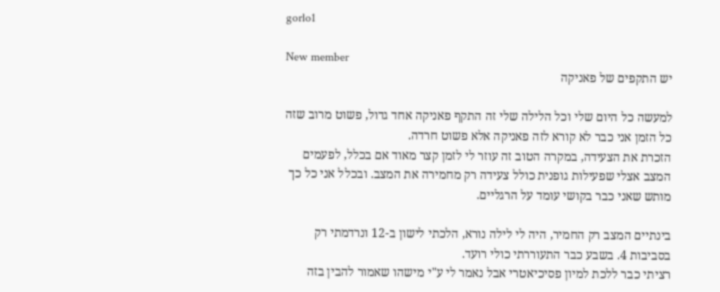gorlo1

New member
יש התקפים של פאניקה

למעשה כל היום שלי וכל הלילה שלי זה התקף פאניקה אחד גדול, פשוט מרוב שזה כל הזמן אני כבר לא קורא לזה פאניקה אלא פשוט חרדה.
הזכרת את הצעידה, במקרה הטוב זה עוזר לי לזמן קצר מאוד אם בכלל, לפעמים המצב אצלי שפעילות גופנית כולל צעידה רק מחמירה את המצב. ובכלל אני כל כך מותש שאני כבר בקושי עומד על הרגליים.

בינתיים המצב רק החמיר, היה לי לילה נורא, הלכתי לישון ב-12 ונרדמתי רק בסביבות 4. בשבע כבר התעוררתי כולי רועד.
רציתי כבר ללכת למיון פסיכיאטרי אבל נאמר לי ע"י מישהו שאמור להבין בזה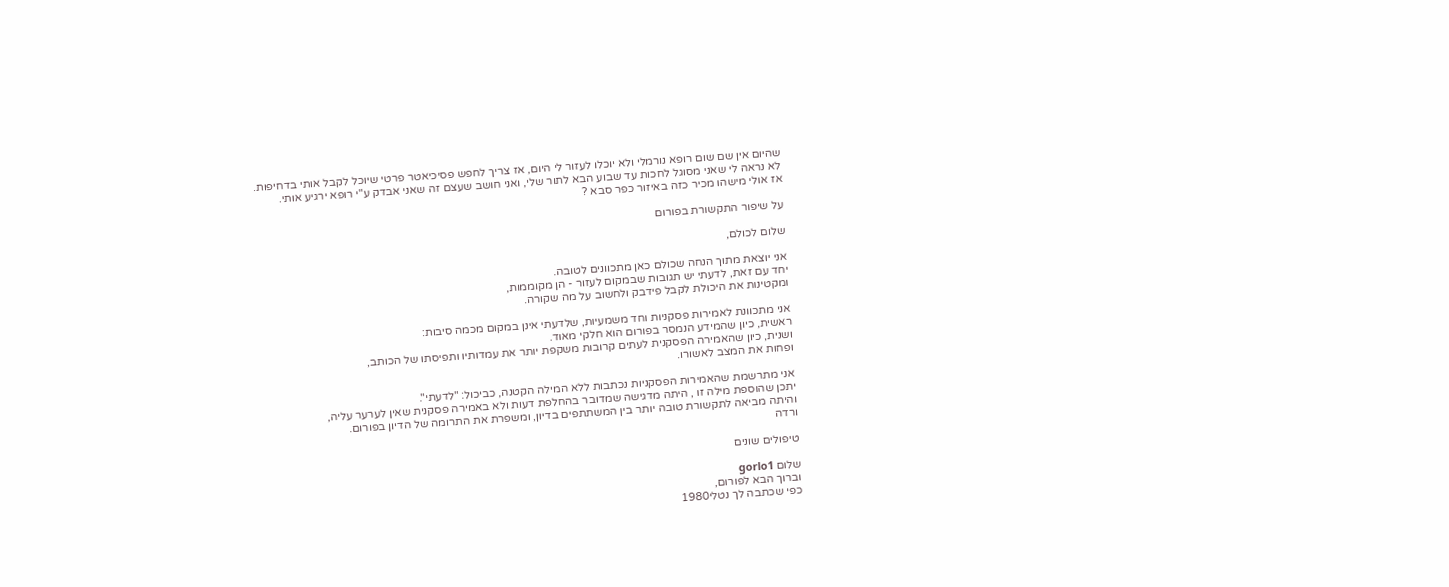שהיום אין שם שום רופא נורמלי ולא יוכלו לעזור לי היום, אז צריך לחפש פסיכיאטר פרטי שיוכל לקבל אותי בדחיפות.
לא נראה לי שאני מסוגל לחכות עד שבוע הבא לתור שלי, ואני חושב שעצם זה שאני אבדק ע"י רופא ירגיע אותי.
אז אולי מישהו מכיר כזה באיזור כפר סבא ?

על שיפור התקשורת בפורום

שלום לכולם,

אני יוצאת מתוך הנחה שכולם כאן מתכוונים לטובה.
יחד עם זאת, לדעתי יש תגובות שבמקום לעזור - הן מקוממות,
ומקטינות את היכולת לקבל פידבק ולחשוב על מה שקורה.

אני מתכוונת לאמירות פסקניות וחד משמעיות, שלדעתי אינן במקום מכמה סיבות:
ראשית, כיון שהמידע הנמסר בפורום הוא חלקי מאוד.
ושנית, כיון שהאמירה הפסקנית לעתים קרובות משקפת יותר את עמדותיו ותפיסתו של הכותב,
ופחות את המצב לאשורו.

אני מתרשמת שהאמירות הפסקניות נכתבות ללא המילה הקטנה, כביכול: "לדעתי".
יתכן שהוספת מילה זו , היתה מדגישה שמדובר בהחלפת דעות ולא באמירה פסקנית שאין לערער עליה,
והיתה מביאה לתקשורת טובה יותר בין המשתתפים בדיון, ומשפרת את התרומה של הדיון בפורום.
ורדה

טיפולים שונים

שלום gorlo1
וברוך הבא לפורום,
כפי שכתבה לך נטלי1980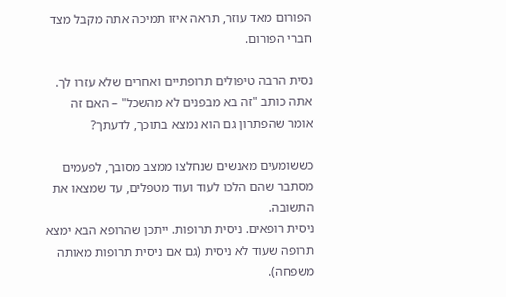הפורום מאד עוזר, תראה איזו תמיכה אתה מקבל מצד חברי הפורום.

נסית הרבה טיפולים תרופתיים ואחרים שלא עזרו לך.
אתה כותב "זה בא מבפנים לא מהשכל" – האם זה אומר שהפתרון גם הוא נמצא בתוכך, לדעתך?

כששומעים מאנשים שנחלצו ממצב מסובך, לפעמים מסתבר שהם הלכו לעוד ועוד מטפלים, עד שמצאו את התשובה.
ניסית רופאים. ניסית תרופות. ייתכן שהרופא הבא ימצא תרופה שעוד לא ניסית (גם אם ניסית תרופות מאותה משפחה).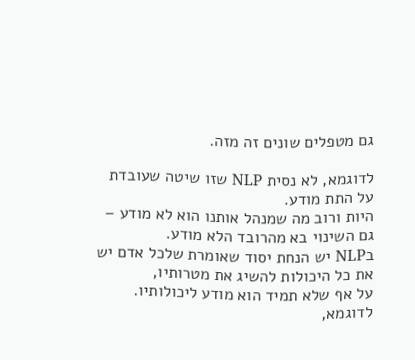גם מטפלים שונים זה מזה.

לדוגמא, לא נסית NLP שזו שיטה שעובדת על התת מודע.
היות ורוב מה שמנהל אותנו הוא לא מודע – גם השינוי בא מהרובד הלא מודע.
בNLP יש הנחת יסוד שאומרת שלכל אדם יש את כל היכולות להשיג את מטרותיו,
על אף שלא תמיד הוא מודע ליכולותיו.
לדוגמא,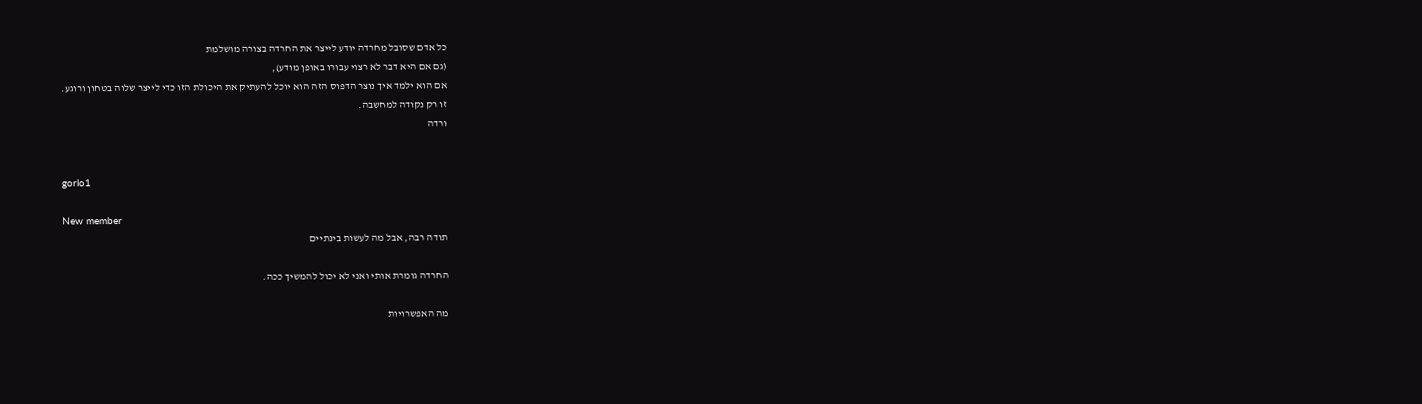כל אדם שסובל מחרדה יודע לייצר את החרדה בצורה מושלמת
(גם אם היא דבר לא רצוי עבורו באופן מודע),
אם הוא ילמד איך נוצר הדפוס הזה הוא יוכל להעתיק את היכולת הזו כדי לייצר שלוה בטחון ורוגע.
זו רק נקודה למחשבה.
ורדה


gorlo1

New member
תודה רבה, אבל מה לעשות בינתיים

החרדה גומרת אותי ואני לא יכול להמשיך ככה.

מה האפשרויות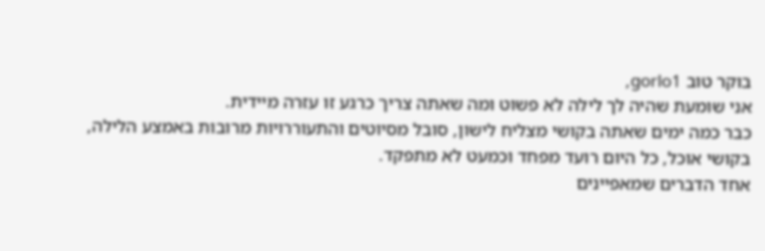בוקר טוב gorlo1,
אני שומעת שהיה לך לילה לא פשוט ומה שאתה צריך כרגע זו עזרה מיידית.
כבר כמה ימים שאתה בקושי מצליח לישון, סובל מסיוטים והתעוררויות מרובות באמצע הלילה,
בקושי אוכל, כל היום רועד מפחד וכמעט לא מתפקד.
אחד הדברים שמאפיינים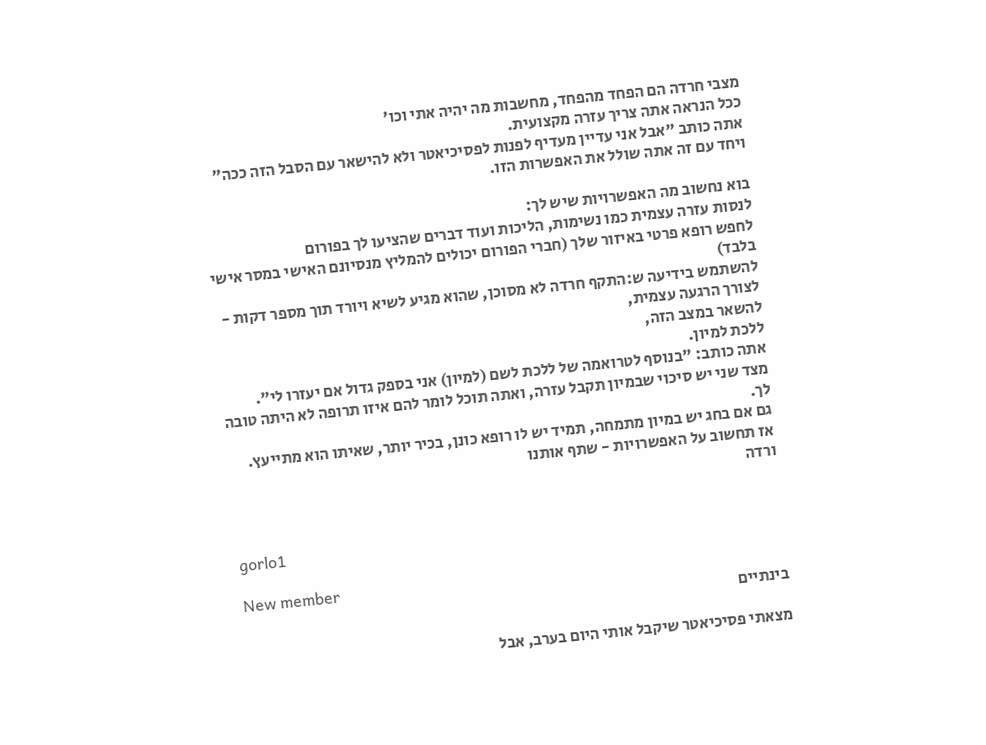מצבי חרדה הם הפחד מהפחד, מחשבות מה יהיה אתי וכו'
ככל הנראה אתה צריך עזרה מקצועית.
אתה כותב "אבל אני עדיין מעדיף לפנות לפסיכיאטר ולא להישאר עם הסבל הזה ככה"
ויחד עם זה אתה שולל את האפשרות הזו.

בוא נחשוב מה האפשרויות שיש לך:
לנסות עזרה עצמית כמו נשימות, הליכות ועוד דברים שהציעו לך בפורום
לחפש רופא פרטי באיזור שלך (חברי הפורום יכולים להמליץ מנסיונם האישי במסר אישי בלבד)
להשתמש בידיעה ש:התקף חרדה לא מסוכן, שהוא מגיע לשיא ויורד תוך מספר דקות - לצורך הרגעה עצמית,
להשאר במצב הזה,
ללכת למיון.
אתה כותב: "בנוסף לטרואמה של ללכת לשם (למיון) אני בספק גדול אם יעזרו לי".
מצד שני יש סיכוי שבמיון תקבל עזרה, ואתה תוכל לומר להם איזו תרופה לא היתה טובה לך.
גם אם בחג יש במיון מתמחה, תמיד יש לו רופא כונן, בכיר יותר, שאיתו הוא מתייעץ.
אז תחשוב על האפשרויות - שתף אותנו
ורדה


gorlo1

New member
בינתיים

מצאתי פסיכיאטר שיקבל אותי היום בערב, אבל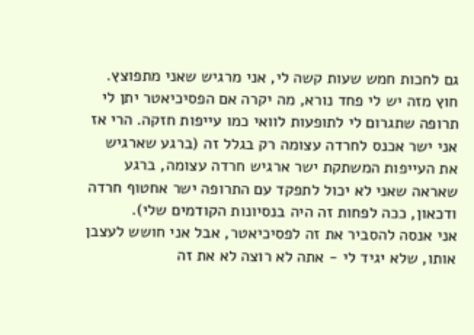גם לחכות חמש שעות קשה לי, אני מרגיש שאני מתפוצץ.
חוץ מזה יש לי פחד נורא, מה יקרה אם הפסיכיאטר יתן לי תרופה שתגרום לי לתופעות לוואי כמו עייפות חזקה. הרי אז אני ישר אכנס לחרדה עצומה רק בגלל זה (ברגע שארגיש את העייפות המשתקת ישר ארגיש חרדה עצומה, ברגע שאראה שאני לא יכול לתפקד עם התרופה ישר אחטוף חרדה ודכאון, ככה לפחות זה היה בנסיונות הקודמים שלי).
אני אנסה להסביר את זה לפסיכיאטר, אבל אני חושש לעצבן אותו, שלא יגיד לי - אתה לא רוצה לא את זה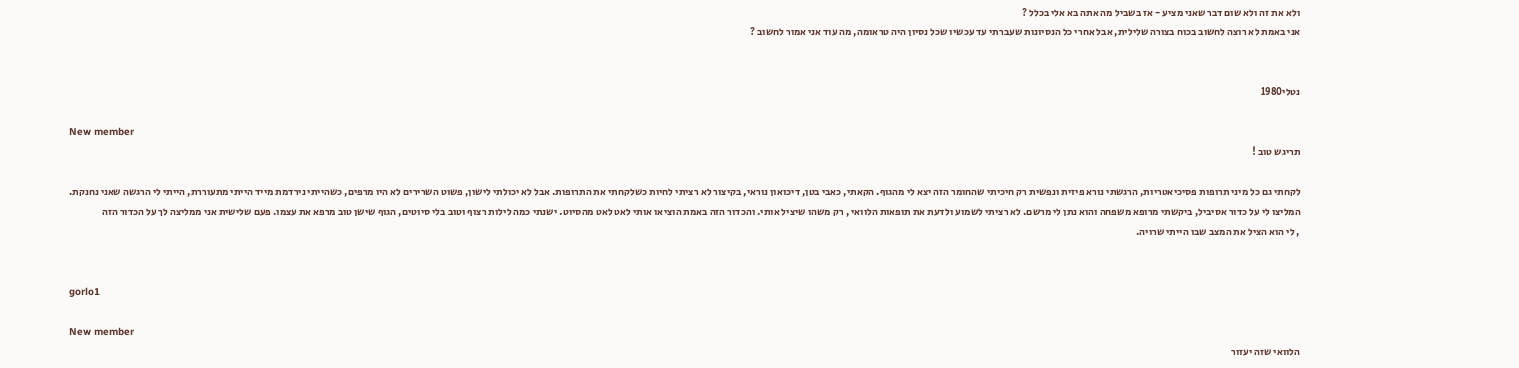ולא את זה ולא שום דבר שאני מציע - אז בשביל מה אתה בא אלי בכלל ?
אני באמת לא רוצה לחשוב בכוח בצורה שלילית, אבל אחרי כל הנסיונות שעברתי עד עכשיו שכל נסיון היה טראומה, מה עוד אני אמור לחשוב ?


נטלי1980

New member
תריגש טוב !

לקחתי גם כל מיני תרופות פסיכיאטריות, הרגשתי נורא פיזית ונפשית רק חיכיתי שהחומר הזה יצא לי מהגוף. הקאתי, כאבי בטן, דיכואון נוראי, בקיצור לא רציתי לחיות כשלקחתי את התרופות. אבל לא יכולתי לישון, פשוט השרירים לא היו מרפים, כשהייתי נירדמת מייד הייתי מתעוררת, הייתי לי הרגשה שאני נחנקת. המליצו לי על כדור אסיביל, ביקשתי מרופא משפחה והוא נתן לי מרשם. לא רציתי לשמוע ולדעת את תופאות הלוואי , רק משהו שיציל אותי. והכדור הזה באמת הוציאו אותי לאט לאט מהסיוט. ישנתי כמה לילות רצוף וטוב בלי סיוטים, הגוף שישן טוב מרפא את עצמו. פעם שלישית אני ממליצה לך על הכדור הזה
, לי הוא הציל את המצב שבו הייתי שרויה.


gorlo1

New member
הלוואי שזה יעזור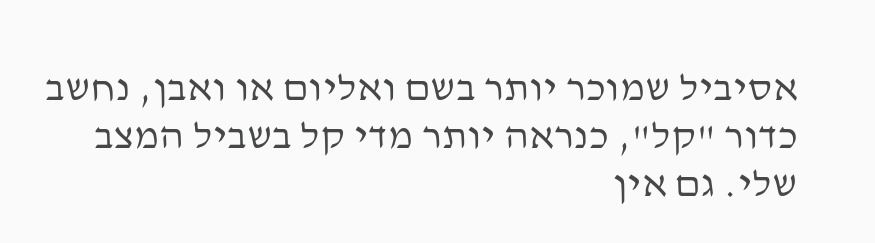אסיביל שמוכר יותר בשם ואליום או ואבן, נחשב כדור "קל", כנראה יותר מדי קל בשביל המצב שלי. גם אין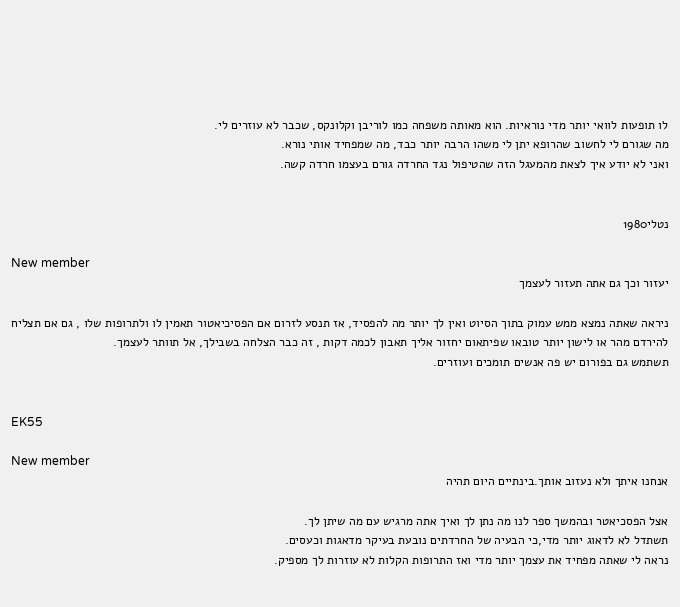לו תופעות לוואי יותר מדי נוראיות. הוא מאותה משפחה כמו לוריבן וקלונקס, שכבר לא עוזרים לי.
מה שגורם לי לחשוב שהרופא יתן לי משהו הרבה יותר כבד, מה שמפחיד אותי נורא.
ואני לא יודע איך לצאת מהמעגל הזה שהטיפול נגד החרדה גורם בעצמו חרדה קשה.


נטלי1980

New member
יעזור וכך גם אתה תעזור לעצמך

ניראה שאתה נמצא ממש עמוק בתוך הסיוט ואין לך יותר מה להפסיד, אז תנסע לזרום אם הפסיכיאטור תאמין לו ולתרופות שלו , גם אם תצליח להירדם מהר או לישון יותר טובאו שפיתאום יחזור אליך תאבון לכמה דקות , זה כבר הצלחה בשבילך, אל תוותר לעצמך.
תשתמש גם בפורום יש פה אנשים תומכים ועוזרים.


EK55

New member
אנחנו איתך ולא נעזוב אותך.בינתיים היום תהיה

אצל הפסכיאטר ובהמשך ספר לנו מה נתן לך ואיך אתה מרגיש עם מה שיתן לך.
תשתדל לא לדאוג יותר מדי,כי הבעיה של החרדתים נובעת בעיקר מדאגות וכעסים.
נראה לי שאתה מפחיד את עצמך יותר מדי ואז התרופות הקלות לא עוזרות לך מספיק.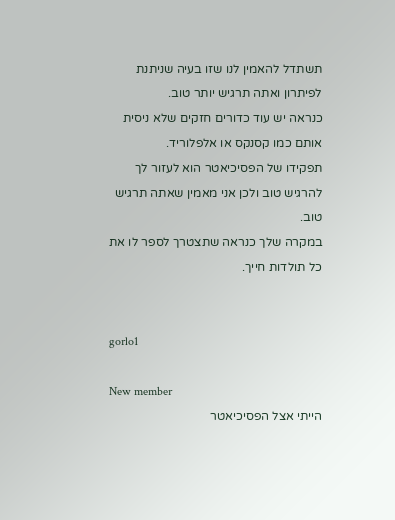תשתדל להאמין לנו שזו בעיה שניתנת לפיתרון ואתה תרגיש יותר טוב.
כנראה יש עוד כדורים חזקים שלא ניסית אותם כמו קסנקס או אלפלוריד.
תפקידו של הפסיכיאטר הוא לעזור לך להרגיש טוב ולכן אני מאמין שאתה תרגיש טוב.
במקרה שלך כנראה שתצטרך לספר לו את כל תולדות חייך.


gorlo1

New member
הייתי אצל הפסיכיאטר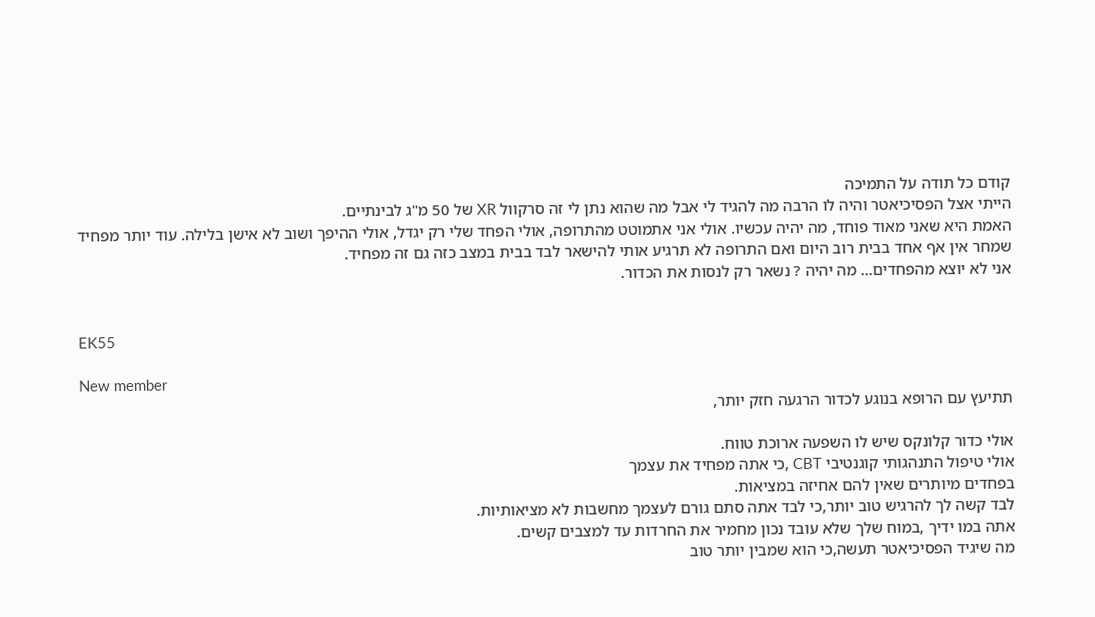קודם כל תודה על התמיכה
הייתי אצל הפסיכיאטר והיה לו הרבה מה להגיד לי אבל מה שהוא נתן לי זה סרקוול XR של 50 מ"ג לבינתיים.
האמת היא שאני מאוד פוחד, מה יהיה עכשיו. אולי אני אתמוטט מהתרופה, אולי הפחד שלי רק יגדל, אולי ההיפך ושוב לא אישן בלילה. עוד יותר מפחיד שמחר אין אף אחד בבית רוב היום ואם התרופה לא תרגיע אותי להישאר לבד בבית במצב כזה גם זה מפחיד.
אני לא יוצא מהפחדים... מה יהיה ? נשאר רק לנסות את הכדור.


EK55

New member
תתיעץ עם הרופא בנוגע לכדור הרגעה חזק יותר,

אולי כדור קלונקס שיש לו השפעה ארוכת טווח.
אולי טיפול התנהגותי קוגנטיבי CBT ,כי אתה מפחיד את עצמך
בפחדים מיותרים שאין להם אחיזה במציאות.
לבד קשה לך להרגיש טוב יותר,כי לבד אתה סתם גורם לעצמך מחשבות לא מציאותיות.
אתה במו ידיך ,במוח שלך שלא עובד נכון מחמיר את החרדות עד למצבים קשים.
מה שיגיד הפסיכיאטר תעשה,כי הוא שמבין יותר טוב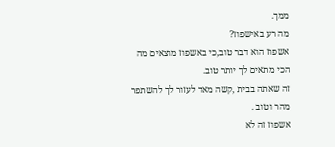ממך.
מה רע באישפוז?
אשפוז הוא דבר טוב,כי באשפוז מוצאים מה הכי מתאים לך יותר טוב.
זה שאתה בבית ,קשה מאד לעזור לך להשתפר מהר וטוב .
אשפוז זה לא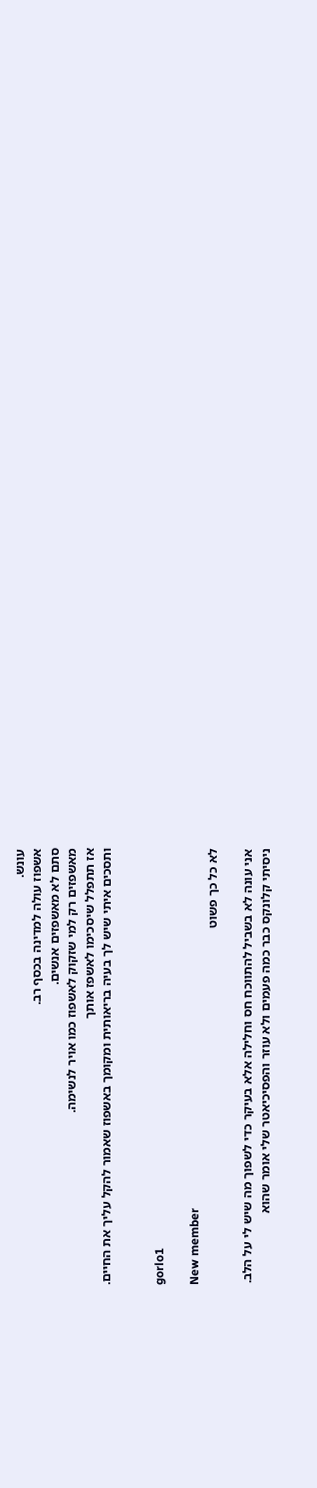עונש.
אשפוז עולה למדינה בכסף רב.
סתם לא מאשפזים אנשים.
מאשפזים רק למי שזקוק לאשפוז כמו אויר לנשימה.
אז תתפלל שיסכימו לאשפז אותך
ותסכים איתי שיש לך בעיה בריאותית ומקומך באשפוז שאמור להקל עליך את החיים.


gorlo1

New member
לא כל כך פשוט

אני עונה לא בשביל להתווכח חס וחלילה אלא בעיקר כדי לשפוך מה שיש לי על הלב.
ניסיתי קלונקס כבר כמה פעמים ולא עוזר והפסיכיאטר שלי אומר שהוא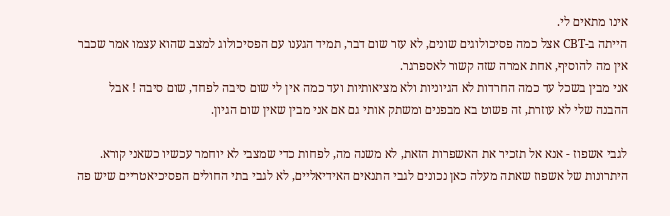אינו מתאים לי.
הייתה ב-CBT אצל כמה פסיכולוגים שונים, לא עזר שום דבר, תמיד הגענו עם הפסיכולוג למצב שהוא עצמו אמר שכבר אין מה להוסיף, אחת אמרה שזה קשור לאספרגר.
אני מבין בשכל עד כמה החרדות לא הגיוניות ולא מציאותיות ועד כמה אין לי שום סיבה לפחד, שום סיבה ! אבל ההבנה שלי לא עוזרת, זה פשוט בא מבפנים ומשתק אותי גם אם אני מבין שאין שום הגיון.

לגבי אשפוז - אנא אל תזכיר את האשפרות הזאת, לא משנה מה, לפחות כדי שמצבי לא יוחמר עכשיו כשאני קורא. היתרונות של אשפוז שאתה מעלה כאן נכונים לגבי התנאים האידיאליים, לא לגבי בתי החולים הפסיכיאטריים שיש פה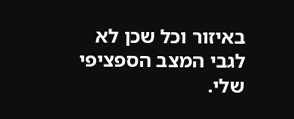באיזור וכל שכן לא לגבי המצב הספציפי שלי.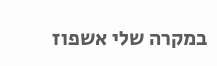במקרה שלי אשפוז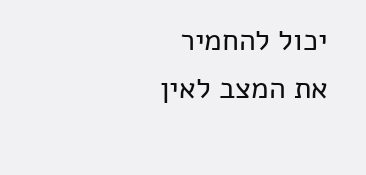יכול להחמיר את המצב לאין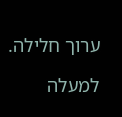ערוך חלילה.

למעלה